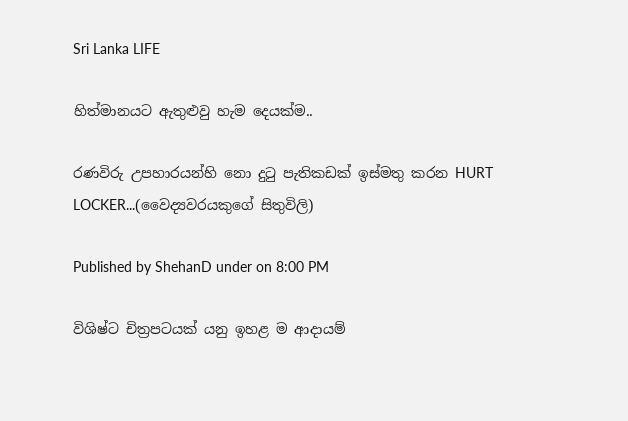Sri Lanka LIFE

හිත්මානයට ඇතුළුවු හැම දෙයක්ම..

රණවිරු උපහාරයන්හි නො දුටු පැතිකඩක්‌ ඉස්‌මතු කරන HURT LOCKER...(වෛද්‍යවරයකුගේ සිතුවිලි)

Published by ShehanD under on 8:00 PM

විශිෂ්ට චිත්‍රපටයක්‌ යනු ඉහළ ම ආදායම්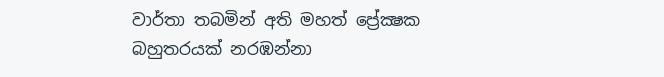වාර්තා තබමින් අති මහත් ප්‍රේක්‍ෂක බහුතරයක්‌ නරඹන්නා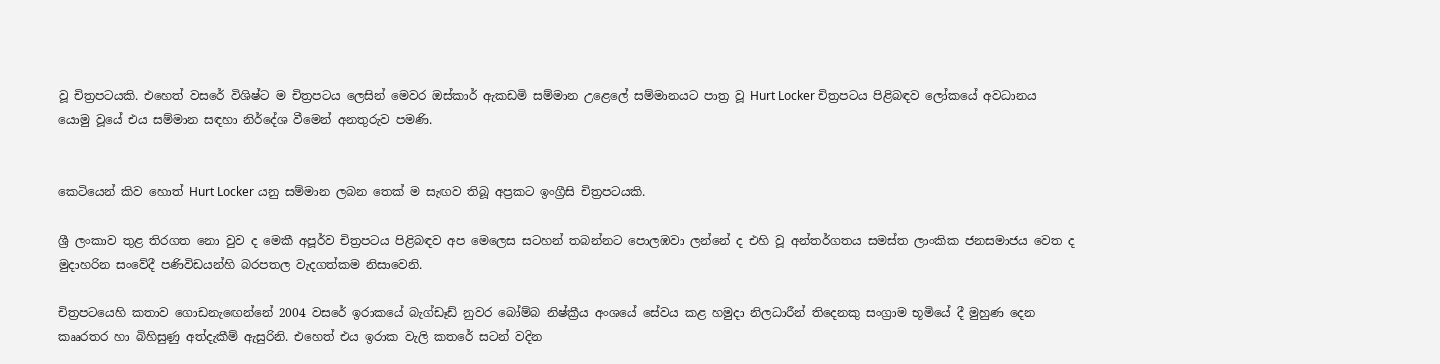වූ චිත්‍රපටයකි. එහෙත් වසරේ විශිෂ්ට ම චිත්‍රපටය ලෙසින් මෙවර ඔස්‌කාර් ඇකඩමි සම්මාන උළෙලේ සම්මානයට පාත්‍ර වූ Hurt Locker චිත්‍රපටය පිළිබඳව ලෝකයේ අවධානය යොමු වූයේ එය සම්මාන සඳහා නිර්දේශ වීමෙන් අනතුරුව පමණි.


කෙටියෙන් කිව හොත් Hurt Locker යනු සම්මාන ලබන තෙක්‌ ම සැඟව තිබූ අප්‍රකට ඉංග්‍රීසි චිත්‍රපටයකි.

ශ්‍රී ලංකාව තුළ තිරගත නො වුව ද මෙකී අපූර්ව චිත්‍රපටය පිළිබඳව අප මෙලෙස සටහන් තබන්නට පොලඹවා ලන්නේ ද එහි වූ අන්තර්ගතය සමස්‌ත ලාංකික ජනසමාජය වෙත ද මුදාහරින සංවේදී පණිවිඩයන්හි බරපතල වැදගත්කම නිසාවෙනි.

චිත්‍රපටයෙහි කතාව ගොඩනැඟෙන්නේ 2004 වසරේ ඉරාකයේ බැග්ඩෑඩ් නුවර බෝම්බ නිෂ්ක්‍රීය අංශයේ සේවය කළ හමුදා නිලධාරීන් තිදෙනකු සංග්‍රාම භූමියේ දී මුහුණ දෙන කෲරතර හා බිහිසුණු අත්දැකීම් ඇසුරිනි. එහෙත් එය ඉරාක වැලි කතරේ සටන් වදින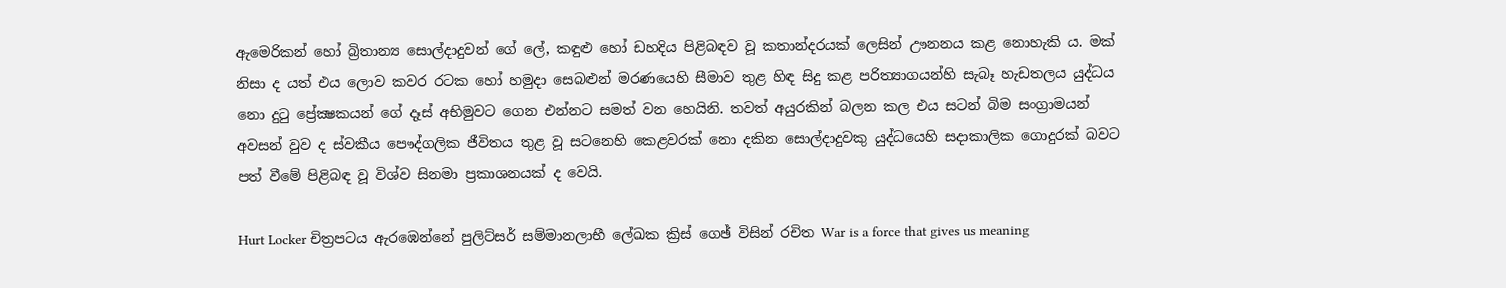ඇමෙරිකන් හෝ බ්‍රිතාන්‍ය සොල්දාදුවන් ගේ ලේ, කඳුළු හෝ ඩහදිය පිළිබඳව වූ කතාන්දරයක්‌ ලෙසින් ඌනනය කළ නොහැකි ය. මක්‌ නිසා ද යත් එය ලොව කවර රටක හෝ හමුදා සෙබළුන් මරණයෙහි සීමාව තුළ හිඳ සිදු කළ පරිත්‍යාගයන්හි සැබෑ හැඩතලය යුද්ධය නො දුටු ප්‍රේක්‍ෂකයන් ගේ දෑස්‌ අභිමුවට ගෙන එන්නට සමත් වන හෙයිනි. තවත් අයුරකින් බලන කල එය සටන් බිම සංග්‍රාමයන් අවසන් වුව ද ස්‌වකීය පෞද්ගලික ජීවිතය තුළ වූ සටනෙහි කෙළවරක්‌ නො දකින සොල්දාදුවකු යුද්ධයෙහි සදාකාලික ගොදුරක්‌ බවට පත් වීමේ පිළිබඳ වූ විශ්ව සිනමා ප්‍රකාශනයක්‌ ද වෙයි.

Hurt Locker චිත්‍රපටය ඇරඹෙන්නේ පුලිට්‌සර් සම්මානලාභී ලේඛක ක්‍රිස්‌ ගෙඡ් විසින් රචිත War is a force that gives us meaning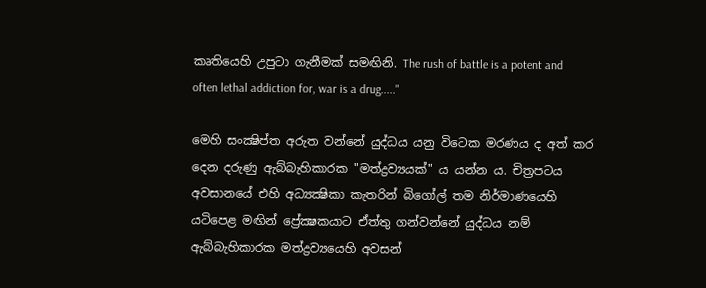කෘතියෙහි උපුටා ගැනීමක්‌ සමඟිනි. The rush of battle is a potent and often lethal addiction for, war is a drug....."

මෙහි සංක්‍ෂිප්ත අරුත වන්නේ යුද්ධය යනු විටෙක මරණය ද අත් කර දෙන දරුණු ඇබ්බැහිකාරක "මත්ද්‍රව්‍යයක්‌" ය යන්න ය. චිත්‍රපටය අවසානයේ එහි අධ්‍යක්‍ෂිකා කැතරින් බිගෝල් තම නිර්මාණයෙහි යටිපෙළ මඟින් ප්‍රේක්‍ෂකයාට ඒත්තු ගන්වන්නේ යුද්ධය නම් ඇබ්බැහිකාරක මත්ද්‍රව්‍යයෙහි අවසන්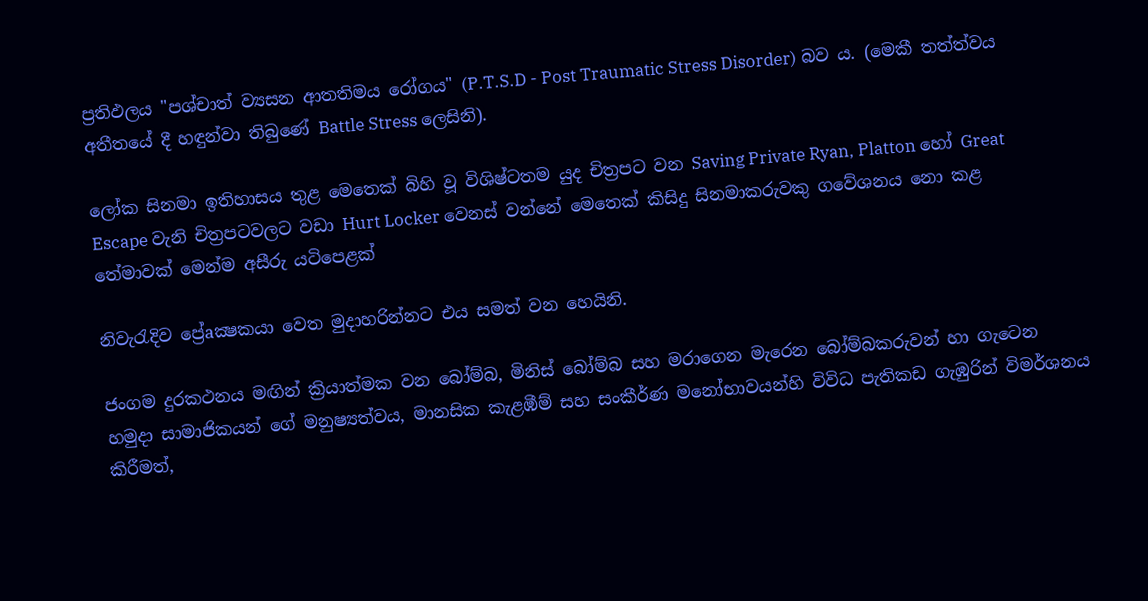ප්‍රතිඵලය "පශ්චාත් ව්‍යසන ආතතිමය රෝගය" (P.T.S.D - Post Traumatic Stress Disorder) බව ය. (මෙකී තත්ත්වය අතීතයේ දී හඳුන්වා තිබුණේ Battle Stress ලෙසිනි).

ලෝක සිනමා ඉතිහාසය තුළ මෙතෙක්‌ බිහි වූ විශිෂ්ටතම යුද චිත්‍රපට වන Saving Private Ryan, Platton හෝ Great Escape වැනි චිත්‍රපටවලට වඩා Hurt Locker වෙනස්‌ වන්නේ මෙතෙක්‌ කිසිදු සිනමාකරුවකු ගවේශනය නො කළ තේමාවක්‌ මෙන්ම අසීරු යටිපෙළක්‌

නිවැරැදිව ප්‍රේaක්‍ෂකයා වෙත මුදාහරින්නට එය සමත් වන හෙයිනි.

ජංගම දුරකථනය මඟින් ක්‍රියාත්මක වන බෝම්බ, මිනිස්‌ බෝම්බ සහ මරාගෙන මැරෙන බෝම්බකරුවන් හා ගැටෙන හමුදා සාමාජිකයන් ගේ මනුෂ්‍යත්වය, මානසික කැළඹීම් සහ සංකීර්ණ මනෝභාවයන්හි විවිධ පැතිකඩ ගැඹුරින් විමර්ශනය කිරීමත්,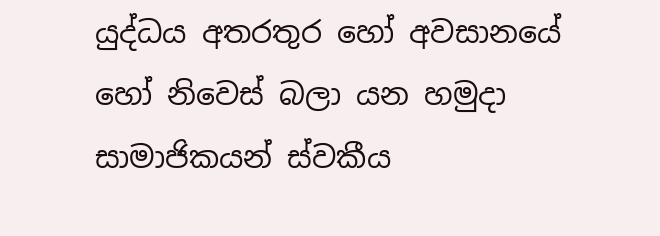යුද්ධය අතරතුර හෝ අවසානයේ හෝ නිවෙස්‌ බලා යන හමුදා සාමාජිකයන් ස්‌වකීය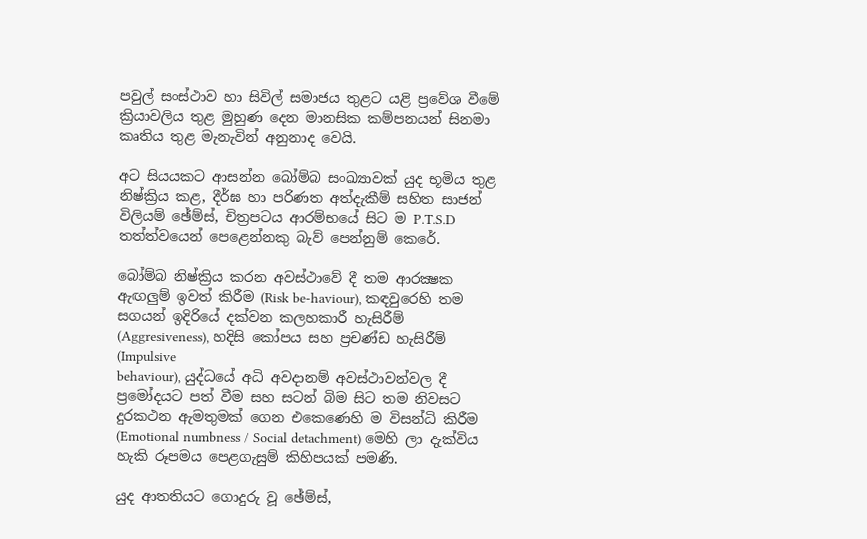පවුල් සංස්‌ථාව හා සිවිල් සමාජය තුළට යළි ප්‍රවේශ වීමේ ක්‍රියාවලිය තුළ මුහුණ දෙන මානසික කම්පනයන් සිනමා කෘතිය තුළ මැනැවින් අනුනාද වෙයි.

අට සියයකට ආසන්න බෝම්බ සංඛ්‍යාවක්‌ යුද භූමිය තුළ නිෂ්ක්‍රිය කළ, දීර්ඝ හා පරිණත අත්දැකීම් සහිත සාජන් විලියම් ඡේම්ස්‌, චිත්‍රපටය ආරම්භයේ සිට ම P.T.S.D තත්ත්වයෙන් පෙළෙන්නකු බැව් පෙන්නුම් කෙරේ.

බෝම්බ නිෂ්ක්‍රිය කරන අවස්‌ථාවේ දී තම ආරක්‍ෂක ඇඟලුම් ඉවත් කිරීම (Risk be-haviour), කඳවුරෙහි තම සගයන් ඉදිරියේ දක්‌වන කලහකාරී හැසිරීම් (Aggresiveness), හදිසි කෝපය සහ ප්‍රචණ්‌ඩ හැසිරීම් (Impulsive
behaviour), යුද්ධයේ අධි අවදානම් අවස්‌ථාවන්වල දී ප්‍රමෝදයට පත් වීම සහ සටන් බිම සිට තම නිවසට දුරකථන ඇමතුමක්‌ ගෙන එකෙණෙහි ම විසන්ධි කිරීම (Emotional numbness / Social detachment) මෙහි ලා දැක්‌විය හැකි රූපමය පෙළගැසුම් කිහිපයක්‌ පමණි.

යුද ආතතියට ගොදුරු වූ ඡේම්ස්‌,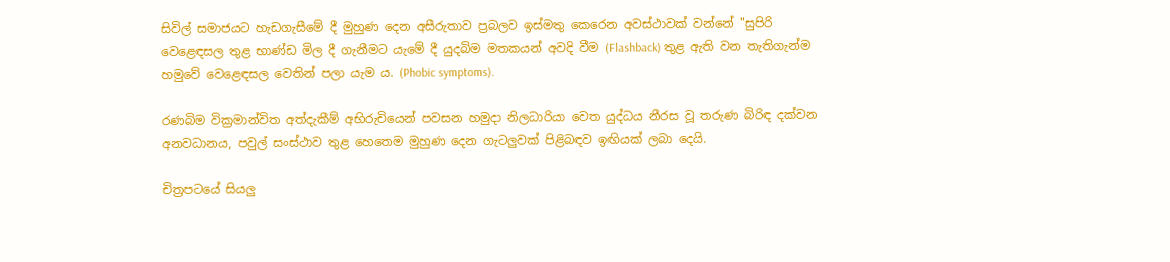සිවිල් සමාජයට හැඩගැසීමේ දී මුහුණ දෙන අසීරුතාව ප්‍රබලව ඉස්‌මතු කෙරෙන අවස්‌ථාවක්‌ වන්නේ "සුපිරි වෙළෙඳසල තුළ භාණ්‌ඩ මිල දී ගැනීමට යැමේ දී යුදබිම මතකයන් අවදි වීම (Flashback) තුළ ඇති වන තැතිගැන්ම හමුවේ වෙළෙඳසල වෙතින් පලා යැම ය. (Phobic symptoms).

රණබිම වික්‍රමාන්විත අත්දැකීම් අභිරුචියෙන් පවසන හමුදා නිලධාරියා වෙත යුද්ධය නීරස වූ තරුණ බිරිඳ දක්‌වන අනවධානය, පවුල් සංස්‌ථාව තුළ හෙතෙම මුහුණ දෙන ගැටලුවක්‌ පිළිබඳව ඉඟියක්‌ ලබා දෙයි.

චිත්‍රපටයේ සියලු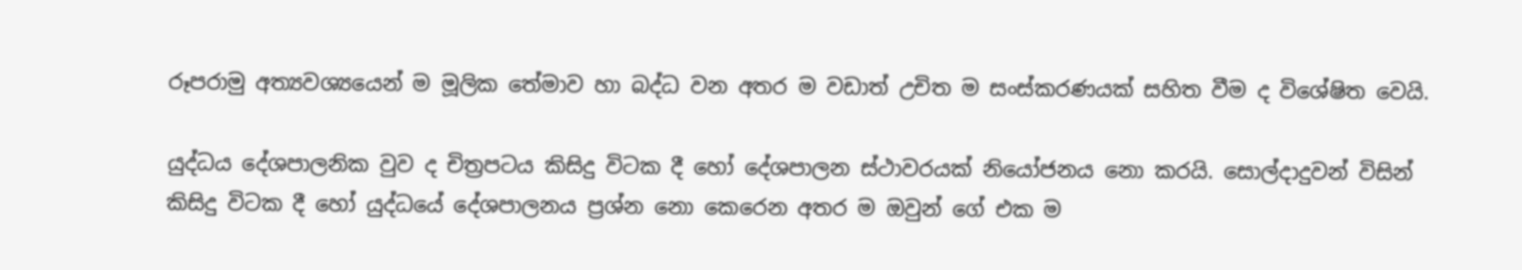රූපරාමු අත්‍යවශ්‍යයෙන් ම මූලික තේමාව හා බද්ධ වන අතර ම වඩාත් උචිත ම සංස්‌කරණයක්‌ සහිත වීම ද විශේෂිත වෙයි.

යුද්ධය දේශපාලනික වුව ද චිත්‍රපටය කිසිදු විටක දී හෝ දේශපාලන ස්‌ථාවරයක්‌ නියෝජනය නො කරයි. සොල්දාදුවන් විසින් කිසිදු විටක දී හෝ යුද්ධයේ දේශපාලනය ප්‍රශ්න නො කෙරෙන අතර ම ඔවුන් ගේ එක ම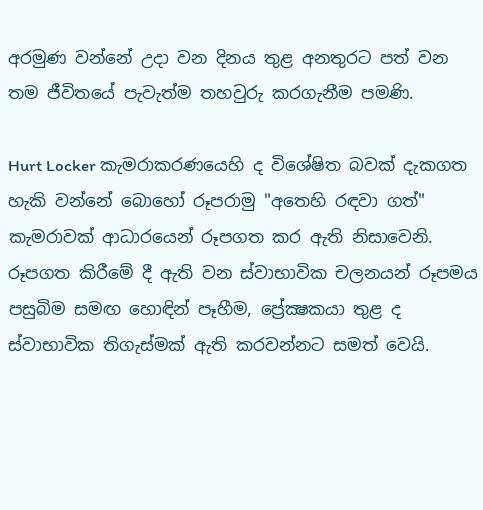අරමුණ වන්නේ උදා වන දිනය තුළ අනතුරට පත් වන තම ජීවිතයේ පැවැත්ම තහවුරු කරගැනීම පමණි.

Hurt Locker කැමරාකරණයෙහි ද විශේෂිත බවක්‌ දැකගත හැකි වන්නේ බොහෝ රූපරාමු "අතෙහි රඳවා ගත්" කැමරාවක්‌ ආධාරයෙන් රූපගත කර ඇති නිසාවෙනි. රූපගත කිරීමේ දී ඇති වන ස්‌වාභාවික චලනයන් රූපමය පසුබිම සමඟ හොඳින් පෑහීම, ප්‍රේක්‍ෂකයා තුළ ද ස්‌වාභාවික තිගැස්‌මක්‌ ඇති කරවන්නට සමත් වෙයි.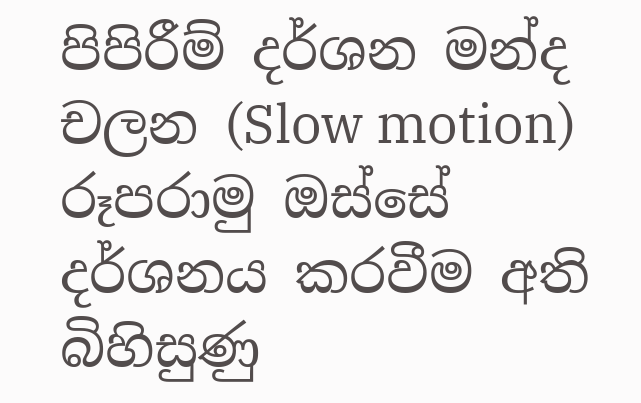පිපිරීම් දර්ශන මන්ද චලන (Slow motion) රූපරාමු ඔස්‌සේ දර්ශනය කරවීම අති බිහිසුණු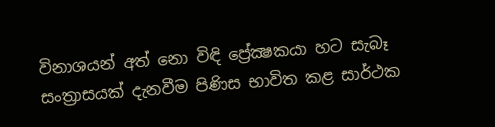විනාශයන් අත් නො විඳි ප්‍රේක්‍ෂකයා හට සැබෑ සංත්‍රාසයක්‌ දැනවීම පිණිස භාවිත කළ සාර්ථක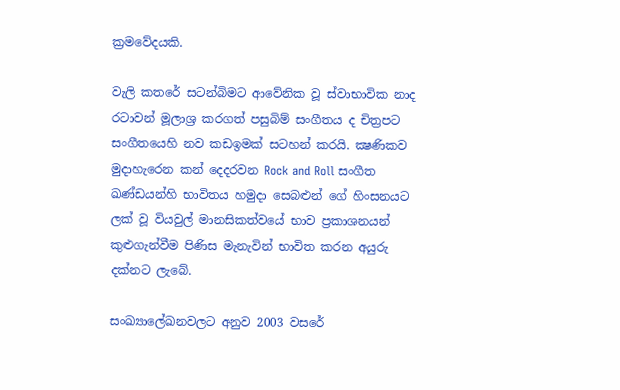ක්‍රමවේදයකි.

වැලි කතරේ සටන්බිමට ආවේනික වූ ස්‌වාභාවික නාද රටාවන් මූලාශ්‍ර කරගත් පසුබිම් සංගීතය ද චිත්‍රපට සංගීතයෙහි නව කඩඉමක්‌ සටහන් කරයි. ක්‍ෂණිකව මුදාහැරෙන කන් දෙදරවන Rock and Roll සංගීත ඛණ්‌ඩයන්හි භාවිතය හමුදා සෙබළුන් ගේ හිංසනයට ලක්‌ වූ වියවුල් මානසිකත්වයේ භාව ප්‍රකාශනයන් කුළුගැන්වීම පිණිස මැනැවින් භාවිත කරන අයුරු දක්‌නට ලැබේ.

සංඛ්‍යාලේඛනවලට අනුව 2003 වසරේ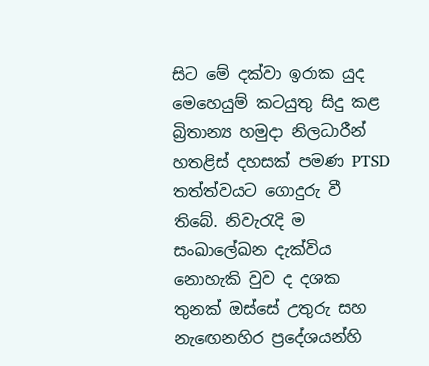සිට මේ දක්‌වා ඉරාක යුද මෙහෙයුම් කටයුතු සිදු කළ බ්‍රිතාන්‍ය හමුදා නිලධාරීන් හතළිස්‌ දහසක්‌ පමණ PTSD තත්ත්වයට ගොදුරු වී තිබේ. නිවැරැදි ම සංඛාලේඛන දැක්‌විය නොහැකි වුව ද දශක තුනක්‌ ඔස්‌සේ උතුරු සහ නැඟෙනහිර ප්‍රදේශයන්හි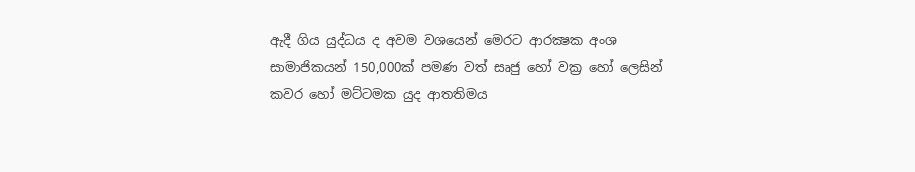ඇදී ගිය යුද්ධය ද අවම වශයෙන් මෙරට ආරක්‍ෂක අංශ සාමාජිකයන් 150,000ක්‌ පමණ වත් සෘජු හෝ වක්‍ර හෝ ලෙසින් කවර හෝ මට්‌ටමක යුද ආතතිමය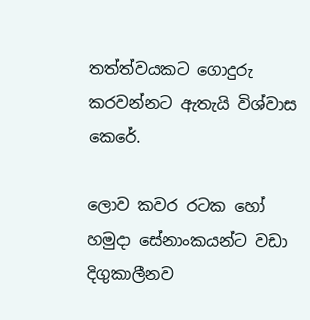තත්ත්වයකට ගොදුරු කරවන්නට ඇතැයි විශ්වාස කෙරේ.

ලොව කවර රටක හෝ හමුදා සේනාංකයන්ට වඩා දිගුකාලීනව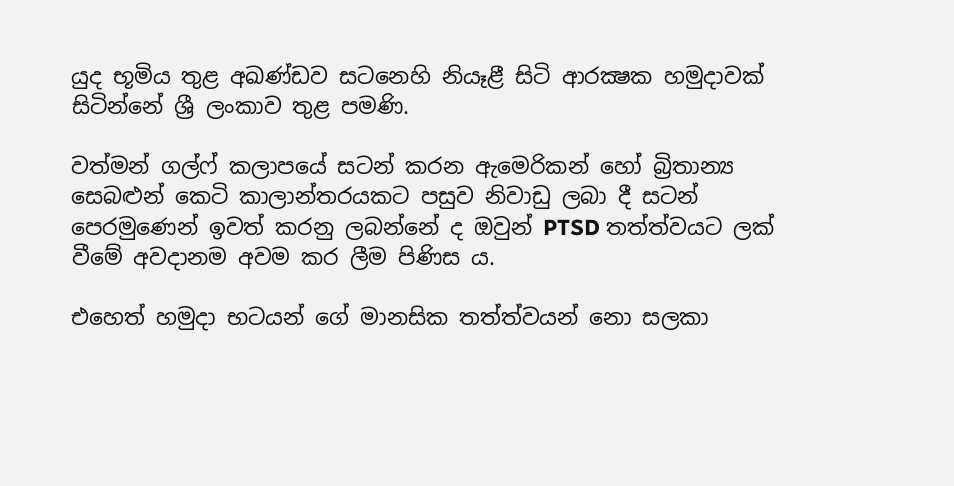යුද භූමිය තුළ අඛණ්‌ඩව සටනෙහි නියෑළී සිටි ආරක්‍ෂක හමුදාවක්‌ සිටින්නේ ශ්‍රී ලංකාව තුළ පමණි.

වත්මන් ගල්ෆ් කලාපයේ සටන් කරන ඇමෙරිකන් හෝ බ්‍රිතාන්‍ය සෙබළුන් කෙටි කාලාන්තරයකට පසුව නිවාඩු ලබා දී සටන් පෙරමුණෙන් ඉවත් කරනු ලබන්නේ ද ඔවුන් PTSD තත්ත්වයට ලක්‌ වීමේ අවදානම අවම කර ලීම පිණිස ය.

එහෙත් හමුදා භටයන් ගේ මානසික තත්ත්වයන් නො සලකා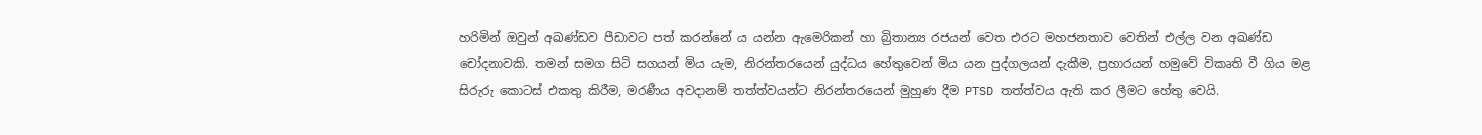හරිමින් ඔවුන් අඛණ්‌ඩව පීඩාවට පත් කරන්නේ ය යන්න ඇමෙරිකන් හා බ්‍රිතාන්‍ය රජයන් වෙත එරට මහජනතාව වෙතින් එල්ල වන අඛණ්‌ඩ චෝදනාවකි. තමන් සමග සිටි සගයන් මිය යැම, නිරන්තරයෙන් යුද්ධය හේතුවෙන් මිය යන පුද්ගලයන් දැකීම, ප්‍රහාරයන් හමුවේ විකෘති වී ගිය මළ සිරුරු කොටස්‌ එකතු කිරීම, මරණීය අවදානම් තත්ත්වයන්ට නිරන්තරයෙන් මුහුණ දීම PTSD තත්ත්වය ඇති කර ලීමට හේතු වෙයි.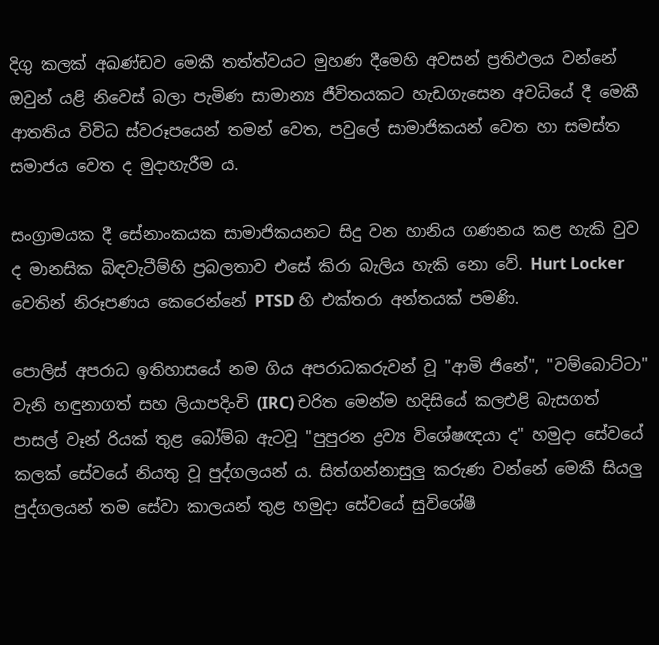දිගු කලක්‌ අඛණ්‌ඩව මෙකී තත්ත්වයට මුහණ දීමෙහි අවසන් ප්‍රතිඵලය වන්නේ ඔවුන් යළි නිවෙස්‌ බලා පැමිණ සාමාන්‍ය ජීවිතයකට හැඩගැසෙන අවධියේ දී මෙකී ආතතිය විවිධ ස්‌වරූපයෙන් තමන් වෙත, පවුලේ සාමාජිකයන් වෙත හා සමස්‌ත සමාජය වෙත ද මුදාහැරීම ය.

සංග්‍රාමයක දී සේනාංකයක සාමාජිකයනට සිදු වන හානිය ගණනය කළ හැකි වුව ද මානසික බිඳවැටීම්හි ප්‍රබලතාව එසේ කිරා බැලිය හැකි නො වේ. Hurt Locker වෙතින් නිරූපණය කෙරෙන්නේ PTSD හි එක්‌තරා අන්තයක්‌ පමණි.

පොලිස්‌ අපරාධ ඉතිහාසයේ නම ගිය අපරාධකරුවන් වූ "ආමි ජිනේ", "වම්බොට්‌ටා" වැනි හඳුනාගත් සහ ලියාපදිංචි (IRC) චරිත මෙන්ම හදිසියේ කලඑළි බැසගත් පාසල් වෑන් රියක්‌ තුළ බෝම්බ ඇටවූ "පුපුරන ද්‍රව්‍ය විශේෂඥයා ද" හමුදා සේවයේ කලක්‌ සේවයේ නියතු වූ පුද්ගලයන් ය. සිත්ගන්නාසුලු කරුණ වන්නේ මෙකී සියලු පුද්ගලයන් තම සේවා කාලයන් තුළ හමුදා සේවයේ සුවිශේෂී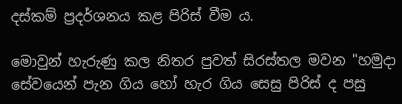දස්‌කම් ප්‍රදර්ශනය කළ පිරිස්‌ වීම ය.

මොවුන් හැරුණු කල නිතර පුවත් සිරස්‌තල මවන "හමුදා සේවයෙන් පැන ගිය හෝ හැර ගිය සෙසු පිරිස්‌ ද පසු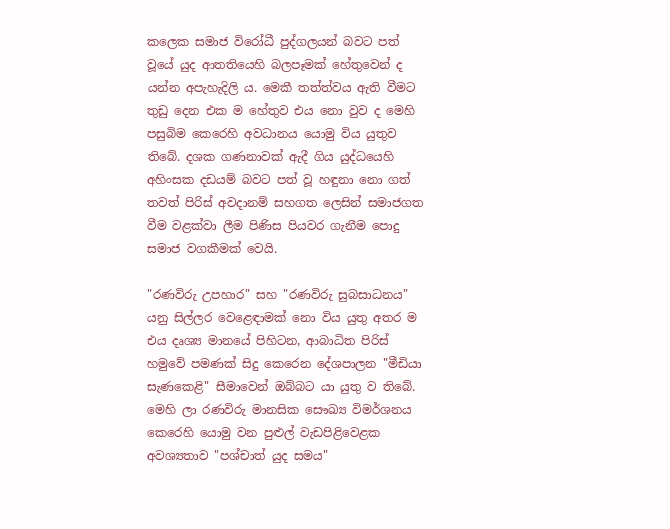කලෙක සමාජ විරෝධී පුද්ගලයන් බවට පත් වූයේ යුද ආතතියෙහි බලපෑමක්‌ හේතුවෙන් ද යන්න අපැහැදිලි ය. මෙකී තත්ත්වය ඇති වීමට තුඩු දෙන එක ම හේතුව එය නො වුව ද මෙහි පසුබිම කෙරෙහි අවධානය යොමු විය යුතුව තිබේ. දශක ගණනාවක්‌ ඇදී ගිය යුද්ධයෙහි අහිංසක දඩයම් බවට පත් වූ හඳුනා නො ගත් තවත් පිරිස්‌ අවදානම් සහගත ලෙසින් සමාජගත වීම වළක්‌වා ලීම පිණිස පියවර ගැනීම පොදු සමාජ වගකීමක්‌ වෙයි.

"රණවිරු උපහාර" සහ "රණවිරු සුබසාධනය" යනු සිල්ලර වෙළෙඳාමක්‌ නො විය යුතු අතර ම එය දෘශ්‍ය මානයේ පිහිටන, ආබාධිත පිරිස්‌ හමුවේ පමණක්‌ සිදු කෙරෙන දේශපාලන "මීඩියා සැණකෙළි" සීමාවෙන් ඔබ්බට යා යුතු ව තිබේ. මෙහි ලා රණවිරු මානසික සෞඛ්‍ය විමර්ශනය කෙරෙහි යොමු වන පුළුල් වැඩපිළිවෙළක අවශ්‍යතාව "පශ්චාත් යුද සමය"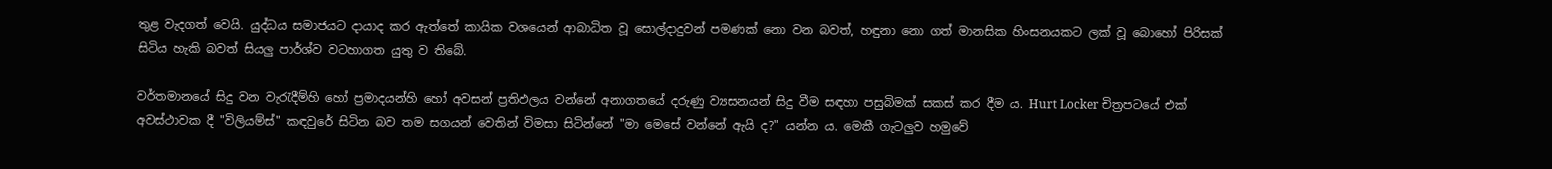තුළ වැදගත් වෙයි. යුද්ධය සමාජයට දායාද කර ඇත්තේ කායික වශයෙන් ආබාධිත වූ සොල්දාදුවන් පමණක්‌ නො වන බවත්, හඳුනා නො ගත් මානසික හිංසනයකට ලක්‌ වූ බොහෝ පිරිසක්‌ සිටිය හැකි බවත් සියලු පාර්ශ්ව වටහාගත යුතු ව තිබේ.

වර්තමානයේ සිදු වන වැරැදීම්හි හෝ ප්‍රමාදයන්හි හෝ අවසන් ප්‍රතිඵලය වන්නේ අනාගතයේ දරුණු ව්‍යසනයන් සිදු වීම සඳහා පසුබිමක්‌ සකස්‌ කර දීම ය. Hurt Locker චිත්‍රපටයේ එක්‌ අවස්‌ථාවක දී "විලියම්ස්‌" කඳවුරේ සිටින බව තම සගයන් වෙතින් විමසා සිටින්නේ "මා මෙසේ වන්නේ ඇයි ද?" යන්න ය. මෙකී ගැටලුව හමුවේ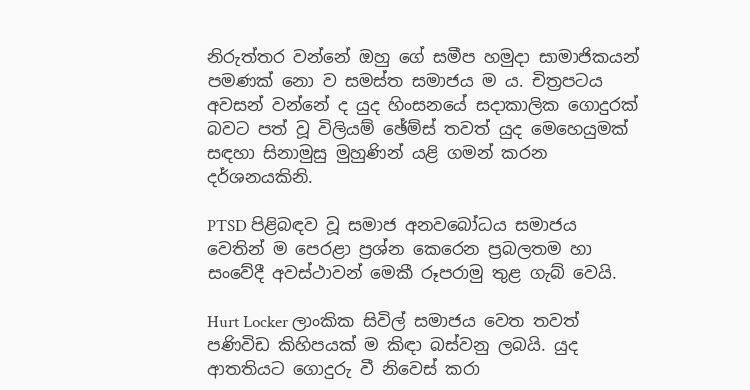නිරුත්තර වන්නේ ඔහු ගේ සමීප හමුදා සාමාජිකයන් පමණක්‌ නො ව සමස්‌ත සමාජය ම ය. චිත්‍රපටය අවසන් වන්නේ ද යුද හිංසනයේ සදාකාලික ගොදුරක්‌ බවට පත් වූ විලියම් ඡේම්ස්‌ තවත් යුද මෙහෙයුමක්‌ සඳහා සිනාමුසු මුහුණින් යළි ගමන් කරන දර්ශනයකිනි.

PTSD පිළිබඳව වූ සමාජ අනවබෝධය සමාජය වෙතින් ම පෙරළා ප්‍රශ්න කෙරෙන ප්‍රබලතම හා සංවේදී අවස්‌ථාවන් මෙකී රූපරාමු තුළ ගැබ් වෙයි.

Hurt Locker ලාංකික සිවිල් සමාජය වෙත තවත් පණිවිඩ කිහිපයක්‌ ම කිඳා බස්‌වනු ලබයි. යුද ආතතියට ගොදුරු වී නිවෙස්‌ කරා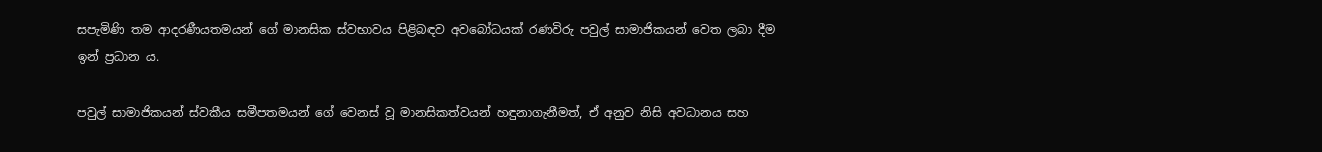සපැමිණි තම ආදරණීයතමයන් ගේ මානසික ස්‌වභාවය පිළිබඳව අවබෝධයක්‌ රණවිරු පවුල් සාමාජිකයන් වෙත ලබා දීම ඉන් ප්‍රධාන ය.

පවුල් සාමාජිකයන් ස්‌වකීය සමීපතමයන් ගේ වෙනස්‌ වූ මානසිකත්වයන් හඳුනාගැනීමත්, ඒ අනුව නිසි අවධානය සහ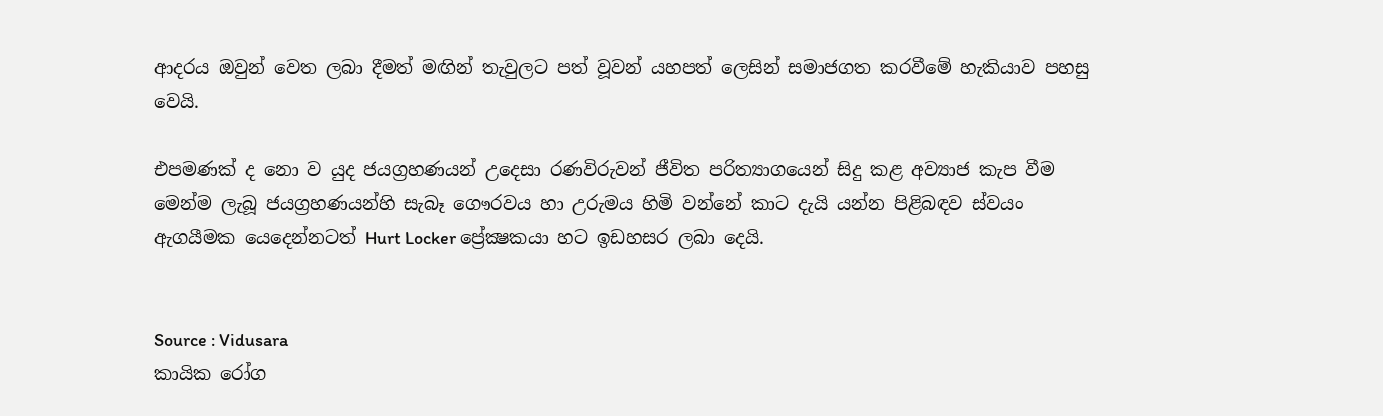ආදරය ඔවුන් වෙත ලබා දීමත් මඟින් තැවුලට පත් වූවන් යහපත් ලෙසින් සමාජගත කරවීමේ හැකියාව පහසු වෙයි.

එපමණක්‌ ද නො ව යුද ජයග්‍රහණයන් උදෙසා රණවිරුවන් ජීවිත පරිත්‍යාගයෙන් සිදු කළ අව්‍යාජ කැප වීම මෙන්ම ලැබූ ජයග්‍රහණයන්හි සැබෑ ගෞරවය හා උරුමය හිමි වන්නේ කාට දැයි යන්න පිළිබඳව ස්‌වයං ඇගයීමක යෙදෙන්නටත් Hurt Locker ප්‍රේක්‍ෂකයා හට ඉඩහසර ලබා දෙයි.


Source : Vidusara
කායික රෝග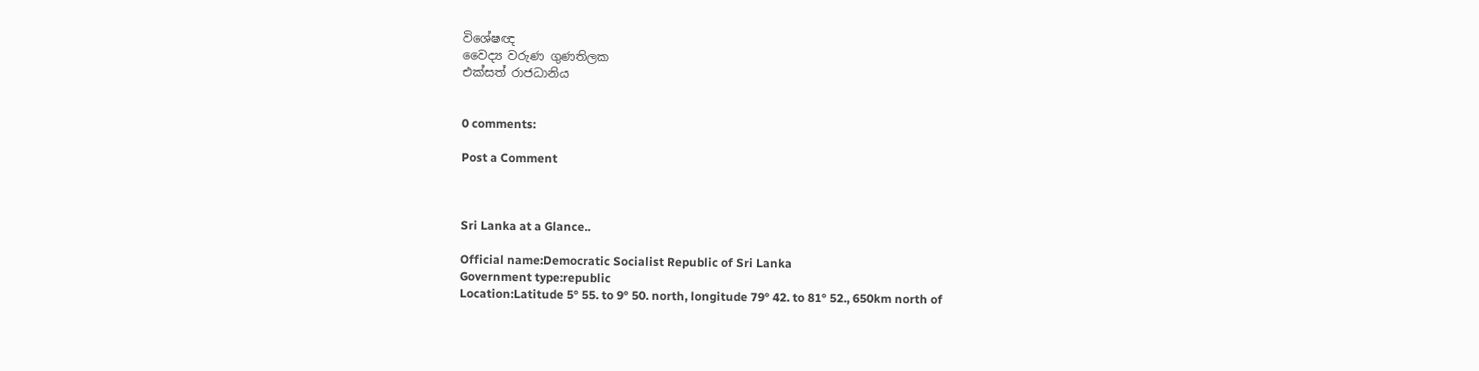විශේෂඥ
වෛද්‍ය වරුණ ගුණතිලක
එක්‌සත් රාජධානිය


0 comments:

Post a Comment



Sri Lanka at a Glance..

Official name:Democratic Socialist Republic of Sri Lanka
Government type:republic
Location:Latitude 5° 55. to 9° 50. north, longitude 79° 42. to 81° 52., 650km north of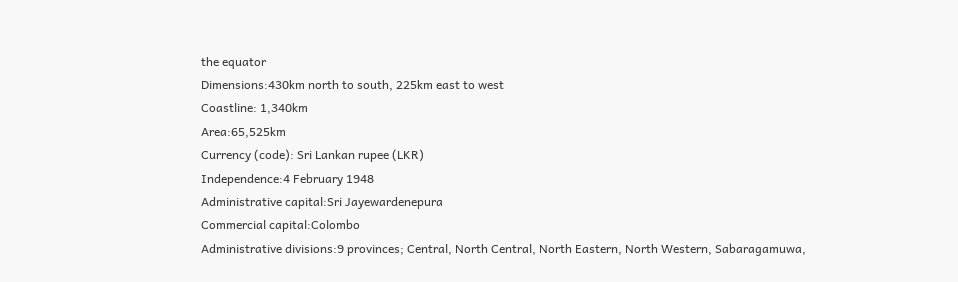the equator
Dimensions:430km north to south, 225km east to west
Coastline: 1,340km
Area:65,525km
Currency (code): Sri Lankan rupee (LKR)
Independence:4 February 1948
Administrative capital:Sri Jayewardenepura
Commercial capital:Colombo
Administrative divisions:9 provinces; Central, North Central, North Eastern, North Western, Sabaragamuwa,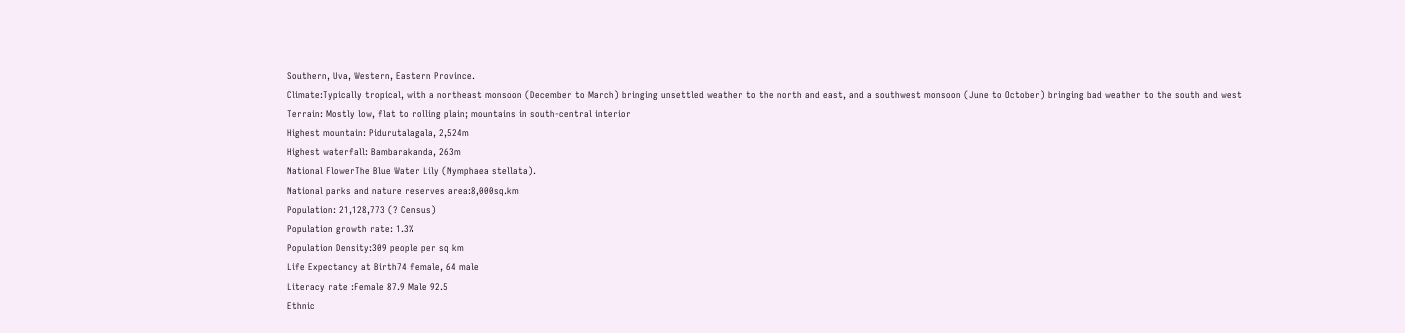Southern, Uva, Western, Eastern Province.
Climate:Typically tropical, with a northeast monsoon (December to March) bringing unsettled weather to the north and east, and a southwest monsoon (June to October) bringing bad weather to the south and west
Terrain: Mostly low, flat to rolling plain; mountains in south-central interior
Highest mountain: Pidurutalagala, 2,524m
Highest waterfall: Bambarakanda, 263m
National FlowerThe Blue Water Lily (Nymphaea stellata).
National parks and nature reserves area:8,000sq.km
Population: 21,128,773 (? Census)
Population growth rate: 1.3%
Population Density:309 people per sq km
Life Expectancy at Birth74 female, 64 male
Literacy rate :Female 87.9 Male 92.5
Ethnic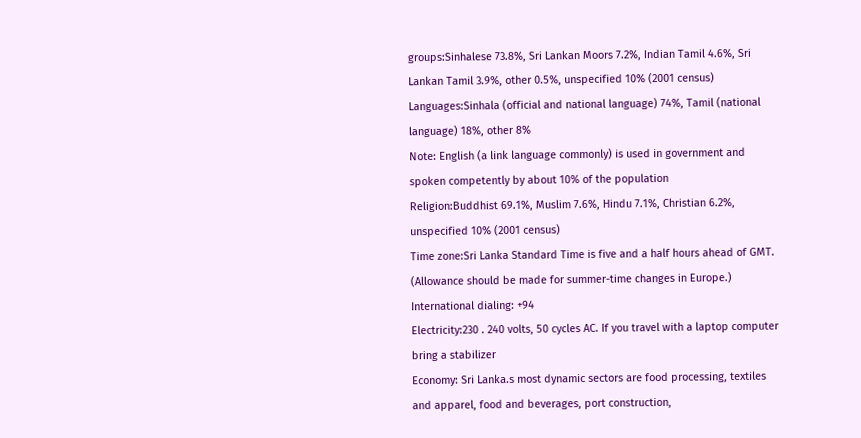groups:Sinhalese 73.8%, Sri Lankan Moors 7.2%, Indian Tamil 4.6%, Sri Lankan Tamil 3.9%, other 0.5%, unspecified 10% (2001 census)
Languages:Sinhala (official and national language) 74%, Tamil (national language) 18%, other 8%
Note: English (a link language commonly) is used in government and spoken competently by about 10% of the population
Religion:Buddhist 69.1%, Muslim 7.6%, Hindu 7.1%, Christian 6.2%, unspecified 10% (2001 census)
Time zone:Sri Lanka Standard Time is five and a half hours ahead of GMT. (Allowance should be made for summer-time changes in Europe.)
International dialing: +94
Electricity:230 . 240 volts, 50 cycles AC. If you travel with a laptop computer bring a stabilizer
Economy: Sri Lanka.s most dynamic sectors are food processing, textiles and apparel, food and beverages, port construction,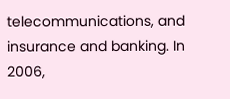telecommunications, and insurance and banking. In 2006,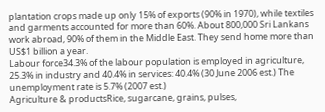plantation crops made up only 15% of exports (90% in 1970), while textiles and garments accounted for more than 60%. About 800,000 Sri Lankans work abroad, 90% of them in the Middle East. They send home more than US$1 billion a year.
Labour force34.3% of the labour population is employed in agriculture, 25.3% in industry and 40.4% in services: 40.4% (30 June 2006 est.) The unemployment rate is 5.7% (2007 est.)
Agriculture & productsRice, sugarcane, grains, pulses,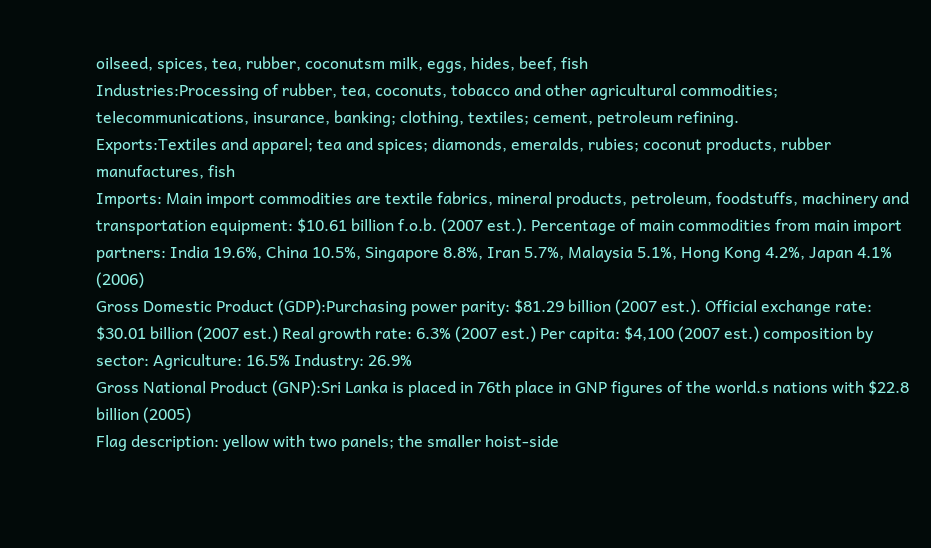oilseed, spices, tea, rubber, coconutsm milk, eggs, hides, beef, fish
Industries:Processing of rubber, tea, coconuts, tobacco and other agricultural commodities; telecommunications, insurance, banking; clothing, textiles; cement, petroleum refining.
Exports:Textiles and apparel; tea and spices; diamonds, emeralds, rubies; coconut products, rubber manufactures, fish
Imports: Main import commodities are textile fabrics, mineral products, petroleum, foodstuffs, machinery and transportation equipment: $10.61 billion f.o.b. (2007 est.). Percentage of main commodities from main import partners: India 19.6%, China 10.5%, Singapore 8.8%, Iran 5.7%, Malaysia 5.1%, Hong Kong 4.2%, Japan 4.1% (2006)
Gross Domestic Product (GDP):Purchasing power parity: $81.29 billion (2007 est.). Official exchange rate: $30.01 billion (2007 est.) Real growth rate: 6.3% (2007 est.) Per capita: $4,100 (2007 est.) composition by sector: Agriculture: 16.5% Industry: 26.9%
Gross National Product (GNP):Sri Lanka is placed in 76th place in GNP figures of the world.s nations with $22.8 billion (2005)
Flag description: yellow with two panels; the smaller hoist-side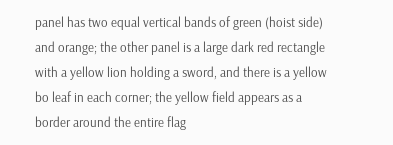panel has two equal vertical bands of green (hoist side) and orange; the other panel is a large dark red rectangle with a yellow lion holding a sword, and there is a yellow bo leaf in each corner; the yellow field appears as a border around the entire flag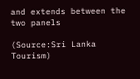and extends between the two panels

(Source:Sri Lanka Tourism)